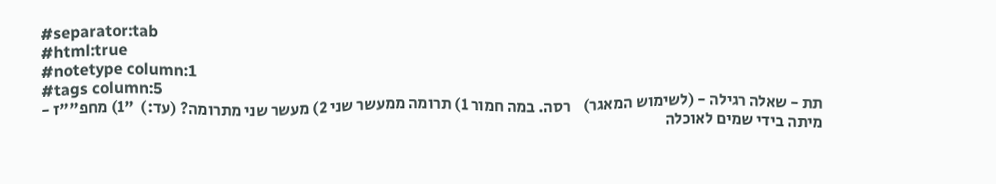#separator:tab
#html:true
#notetype column:1
#tags column:5
תת - שאלה רגילה - (לשימוש המאגר)    רסה. במה חמור 1) תרומה ממעשר שני 2) מעשר שני מתרומה? (עד:)  "1) מחפ""ז - מיתה בידי שמים לאוכלה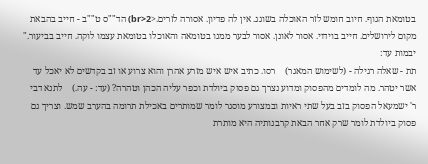בטומאת הגוף. חיוב חומש לזר האוכלה בשוגג. אין לה פדיון. אסורה לזרים.<br>2) הד""ס ט""ב - חייב בהבאת מקום לירושלים. חייב בוידוי. אסור לאונן. אסור לבער ממנו בטומאה והאוכלו בטומאת עצמו לוקה. חייב בביעור."  יבמות עד:
תת - שאלה רגילה - (לשימוש המאגר)    רסו. כתיב איש איש מזרע אהרן והוא צרוע או זב בקדשים לא יאכל עד אשר יטהר. מה לומדים מהפסוק ומדוע נצרך גם פסוק ביולדת וכפר עליה הכהן וטהרה? (עד: - עה.)    לתנא דבי ר' ישמעאל הפסוק בזב בעל שתי ראיות ובמצורע מוסגר לומר שמותרים באכילת תרומה בהערב שמש. וצריך גם פסוק ביולדת לומר שרק אחר הבאת קרבנותיה היא מותרת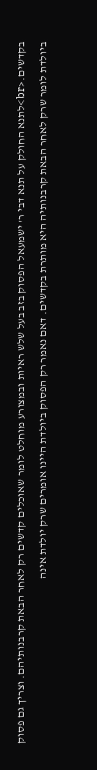בקדשים.<br>לתנא החולק על תנא דבי ר' ישמעאל הפסוק בזב בעל שלש ראיות ובמצורע מוחלט לומר שאוכלים קדשים רק לאחר הבאת קרבנותיהם. וצריך גם פסוק ביולדת לומר שרק לאחר הבאת קרבנותיה היא מותרת בקדשים. דאם נאמר רק הפסוק ביולדת היינו אומרים שרק יולדת אינה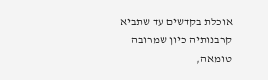אוכלת בקדשים עד שתביא קרבנותיה כיון שמרובה טומאה,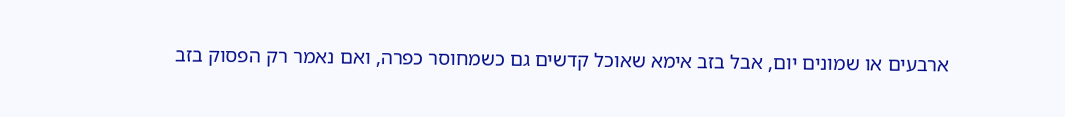ארבעים או שמונים יום, אבל בזב אימא שאוכל קדשים גם כשמחוסר כפרה, ואם נאמר רק הפסוק בזב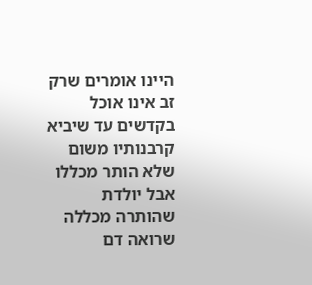היינו אומרים שרק זב אינו אוכל בקדשים עד שיביא קרבנותיו משום שלא הותר מכללו אבל יולדת שהותרה מכללה שרואה דם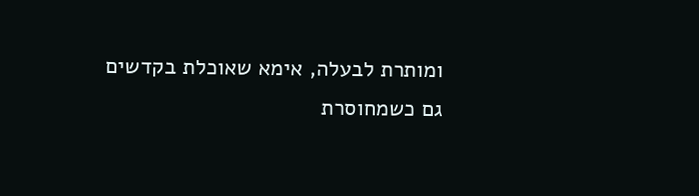ומותרת לבעלה, אימא שאוכלת בקדשים גם כשמחוסרת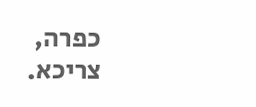כפרה, צריכא.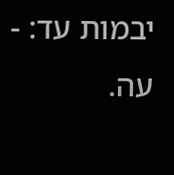יבמות עד: - עה.